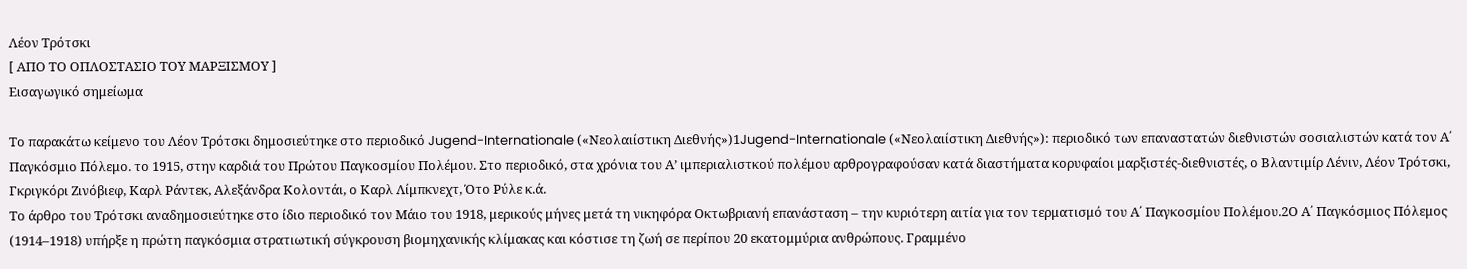Λέον Τρότσκι
[ ΑΠΟ ΤΟ ΟΠΛΟΣΤΑΣΙΟ ΤΟΥ ΜΑΡΞΙΣΜΟΥ ]
Εισαγωγικό σημείωμα

Το παρακάτω κείμενο του Λέον Τρότσκι δημοσιεύτηκε στο περιοδικό Jugend-Internationale («Νεολαιίστικη Διεθνής»)1Jugend-Internationale («Νεολαιίστικη Διεθνής»): περιοδικό των επαναστατών διεθνιστών σοσιαλιστών κατά τον Α΄ Παγκόσμιο Πόλεμο. το 1915, στην καρδιά του Πρώτου Παγκοσμίου Πολέμου. Στο περιοδικό, στα χρόνια του Α’ ιμπεριαλιστκού πολέμου αρθρογραφούσαν κατά διαστήματα κορυφαίοι μαρξιστές-διεθνιστές, ο Βλαντιμίρ Λένιν, Λέον Τρότσκι, Γκριγκόρι Ζινόβιεφ, Καρλ Ράντεκ, Αλεξάνδρα Κολοντάι, ο Καρλ Λίμπκνεχτ, Ότο Ρύλε κ.ά.
Το άρθρο του Τρότσκι αναδημοσιεύτηκε στο ίδιο περιοδικό τον Μάιο του 1918, μερικούς μήνες μετά τη νικηφόρα Οκτωβριανή επανάσταση – την κυριότερη αιτία για τον τερματισμό του Α΄ Παγκοσμίου Πολέμου.2Ο Α΄ Παγκόσμιος Πόλεμος (1914–1918) υπήρξε η πρώτη παγκόσμια στρατιωτική σύγκρουση βιομηχανικής κλίμακας και κόστισε τη ζωή σε περίπου 20 εκατομμύρια ανθρώπους. Γραμμένο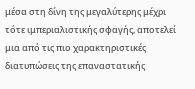μέσα στη δίνη της μεγαλύτερης μέχρι τότε ιμπεριαλιστικής σφαγής, αποτελεί μια από τις πιο χαρακτηριστικές διατυπώσεις της επαναστατικής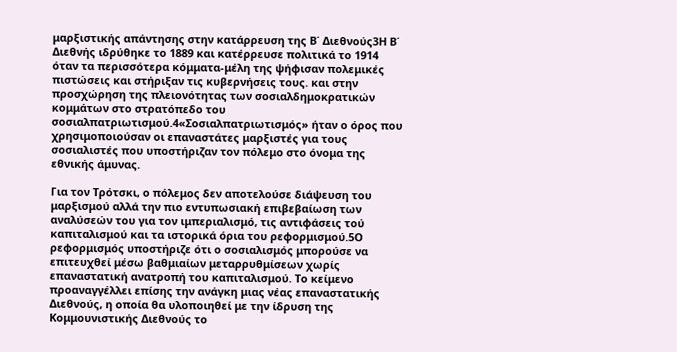μαρξιστικής απάντησης στην κατάρρευση της Β΄ Διεθνούς3Η Β΄ Διεθνής ιδρύθηκε το 1889 και κατέρρευσε πολιτικά το 1914 όταν τα περισσότερα κόμματα-μέλη της ψήφισαν πολεμικές πιστώσεις και στήριξαν τις κυβερνήσεις τους. και στην προσχώρηση της πλειονότητας των σοσιαλδημοκρατικών κομμάτων στο στρατόπεδο του σοσιαλπατριωτισμού.4«Σοσιαλπατριωτισμός» ήταν ο όρος που χρησιμοποιούσαν οι επαναστάτες μαρξιστές για τους σοσιαλιστές που υποστήριζαν τον πόλεμο στο όνομα της εθνικής άμυνας.

Για τον Τρότσκι, ο πόλεμος δεν αποτελούσε διάψευση του μαρξισμού αλλά την πιο εντυπωσιακή επιβεβαίωση των αναλύσεών του για τον ιμπεριαλισμό, τις αντιφάσεις τού καπιταλισμού και τα ιστορικά όρια του ρεφορμισμού.5Ο ρεφορμισμός υποστήριζε ότι ο σοσιαλισμός μπορούσε να επιτευχθεί μέσω βαθμιαίων μεταρρυθμίσεων χωρίς επαναστατική ανατροπή του καπιταλισμού. Το κείμενο προαναγγέλλει επίσης την ανάγκη μιας νέας επαναστατικής Διεθνούς, η οποία θα υλοποιηθεί με την ίδρυση της Κομμουνιστικής Διεθνούς το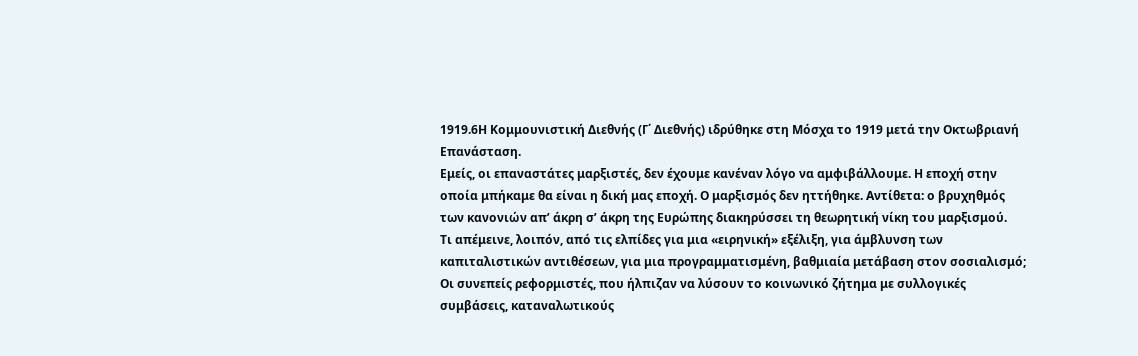1919.6Η Κομμουνιστική Διεθνής (Γ΄ Διεθνής) ιδρύθηκε στη Μόσχα το 1919 μετά την Οκτωβριανή Επανάσταση.
Εμείς, οι επαναστάτες μαρξιστές, δεν έχουμε κανέναν λόγο να αμφιβάλλουμε. Η εποχή στην οποία μπήκαμε θα είναι η δική μας εποχή. Ο μαρξισμός δεν ηττήθηκε. Αντίθετα: ο βρυχηθμός των κανονιών απ’ άκρη σ’ άκρη της Ευρώπης διακηρύσσει τη θεωρητική νίκη του μαρξισμού.
Τι απέμεινε, λοιπόν, από τις ελπίδες για μια «ειρηνική» εξέλιξη, για άμβλυνση των καπιταλιστικών αντιθέσεων, για μια προγραμματισμένη, βαθμιαία μετάβαση στον σοσιαλισμό;
Οι συνεπείς ρεφορμιστές, που ήλπιζαν να λύσουν το κοινωνικό ζήτημα με συλλογικές συμβάσεις, καταναλωτικούς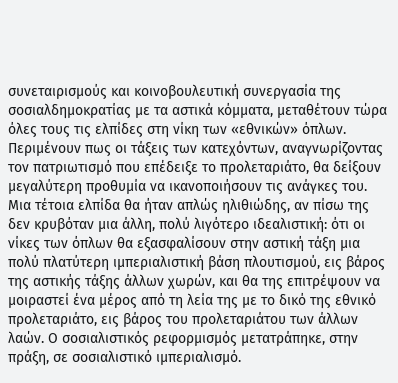συνεταιρισμούς και κοινοβουλευτική συνεργασία της σοσιαλδημοκρατίας με τα αστικά κόμματα, μεταθέτουν τώρα όλες τους τις ελπίδες στη νίκη των «εθνικών» όπλων. Περιμένουν πως οι τάξεις των κατεχόντων, αναγνωρίζοντας τον πατριωτισμό που επέδειξε το προλεταριάτο, θα δείξουν μεγαλύτερη προθυμία να ικανοποιήσουν τις ανάγκες του.
Μια τέτοια ελπίδα θα ήταν απλώς ηλιθιώδης, αν πίσω της δεν κρυβόταν μια άλλη, πολύ λιγότερο ιδεαλιστική: ότι οι νίκες των όπλων θα εξασφαλίσουν στην αστική τάξη μια πολύ πλατύτερη ιμπεριαλιστική βάση πλουτισμού, εις βάρος της αστικής τάξης άλλων χωρών, και θα της επιτρέψουν να μοιραστεί ένα μέρος από τη λεία της με το δικό της εθνικό προλεταριάτο, εις βάρος του προλεταριάτου των άλλων λαών. Ο σοσιαλιστικός ρεφορμισμός μετατράπηκε, στην πράξη, σε σοσιαλιστικό ιμπεριαλισμό.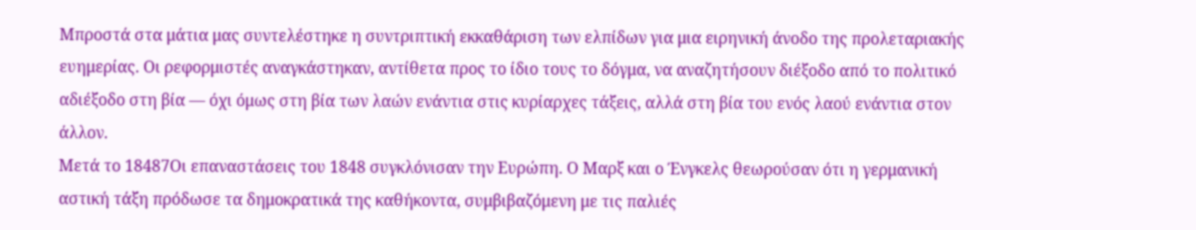Μπροστά στα μάτια μας συντελέστηκε η συντριπτική εκκαθάριση των ελπίδων για μια ειρηνική άνοδο της προλεταριακής ευημερίας. Οι ρεφορμιστές αναγκάστηκαν, αντίθετα προς το ίδιο τους το δόγμα, να αναζητήσουν διέξοδο από το πολιτικό αδιέξοδο στη βία — όχι όμως στη βία των λαών ενάντια στις κυρίαρχες τάξεις, αλλά στη βία του ενός λαού ενάντια στον άλλον.
Μετά το 18487Οι επαναστάσεις του 1848 συγκλόνισαν την Ευρώπη. Ο Μαρξ και ο Ένγκελς θεωρούσαν ότι η γερμανική αστική τάξη πρόδωσε τα δημοκρατικά της καθήκοντα, συμβιβαζόμενη με τις παλιές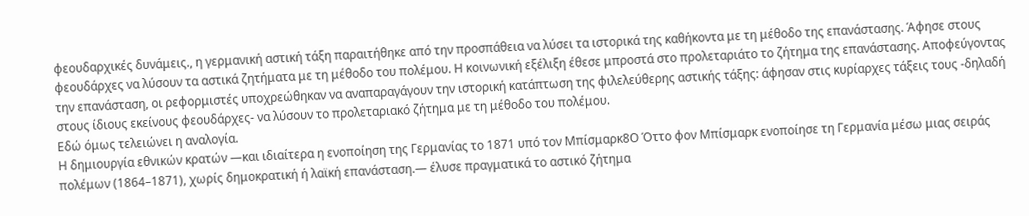φεουδαρχικές δυνάμεις., η γερμανική αστική τάξη παραιτήθηκε από την προσπάθεια να λύσει τα ιστορικά της καθήκοντα με τη μέθοδο της επανάστασης. Άφησε στους φεουδάρχες να λύσουν τα αστικά ζητήματα με τη μέθοδο του πολέμου. Η κοινωνική εξέλιξη έθεσε μπροστά στο προλεταριάτο το ζήτημα της επανάστασης. Αποφεύγοντας την επανάσταση, οι ρεφορμιστές υποχρεώθηκαν να αναπαραγάγουν την ιστορική κατάπτωση της φιλελεύθερης αστικής τάξης: άφησαν στις κυρίαρχες τάξεις τους -δηλαδή στους ίδιους εκείνους φεουδάρχες- να λύσουν το προλεταριακό ζήτημα με τη μέθοδο του πολέμου.
Εδώ όμως τελειώνει η αναλογία.
Η δημιουργία εθνικών κρατών —και ιδιαίτερα η ενοποίηση της Γερμανίας το 1871 υπό τον Μπίσμαρκ8Ο Όττο φον Μπίσμαρκ ενοποίησε τη Γερμανία μέσω μιας σειράς πολέμων (1864–1871), χωρίς δημοκρατική ή λαϊκή επανάσταση.— έλυσε πραγματικά το αστικό ζήτημα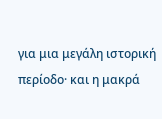για μια μεγάλη ιστορική περίοδο· και η μακρά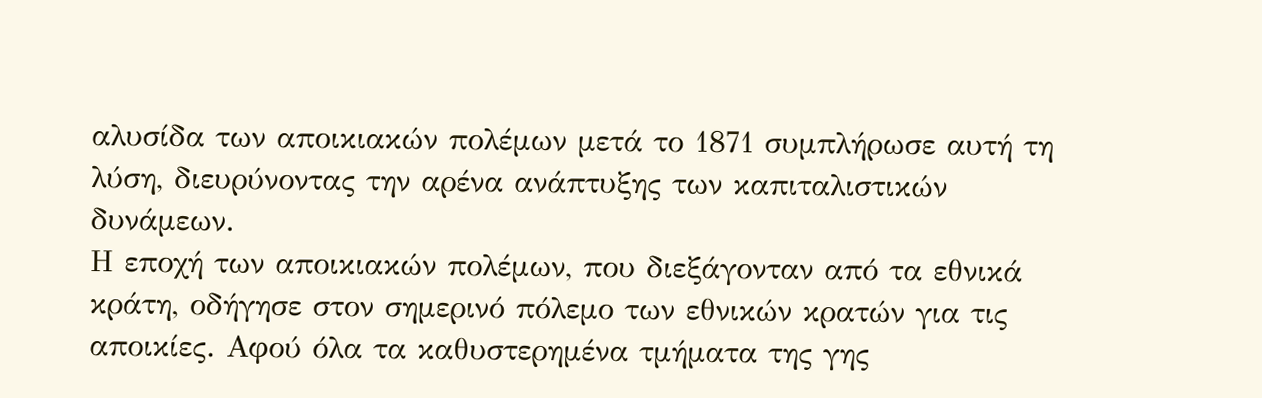αλυσίδα των αποικιακών πολέμων μετά το 1871 συμπλήρωσε αυτή τη λύση, διευρύνοντας την αρένα ανάπτυξης των καπιταλιστικών δυνάμεων.
Η εποχή των αποικιακών πολέμων, που διεξάγονταν από τα εθνικά κράτη, οδήγησε στον σημερινό πόλεμο των εθνικών κρατών για τις αποικίες. Αφού όλα τα καθυστερημένα τμήματα της γης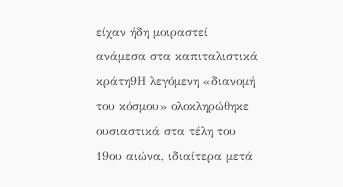είχαν ήδη μοιραστεί ανάμεσα στα καπιταλιστικά κράτη9Η λεγόμενη «διανομή του κόσμου» ολοκληρώθηκε ουσιαστικά στα τέλη του 19ου αιώνα, ιδιαίτερα μετά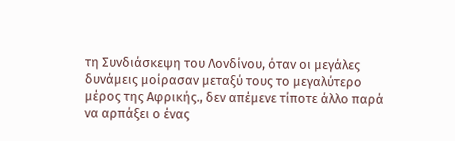τη Συνδιάσκεψη του Λονδίνου, όταν οι μεγάλες δυνάμεις μοίρασαν μεταξύ τους το μεγαλύτερο μέρος της Αφρικής., δεν απέμενε τίποτε άλλο παρά να αρπάξει ο ένας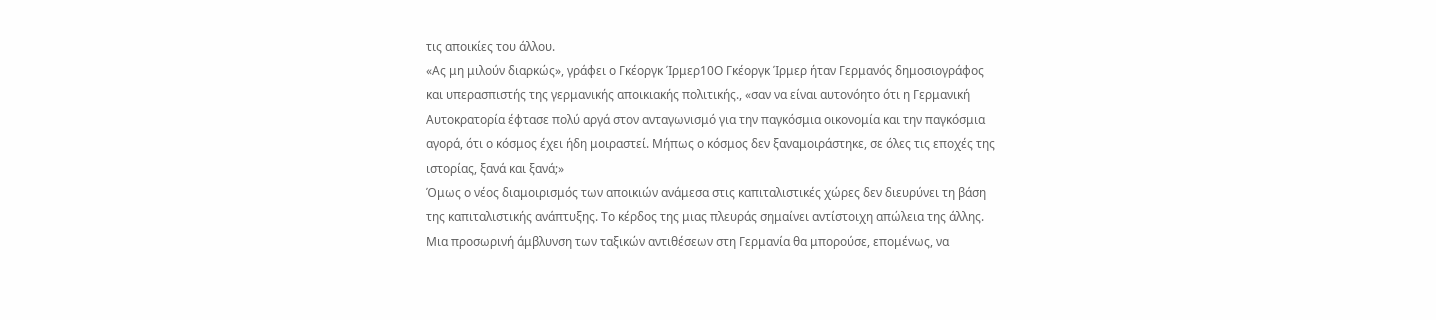τις αποικίες του άλλου.
«Ας μη μιλούν διαρκώς», γράφει ο Γκέοργκ Ίρμερ10Ο Γκέοργκ Ίρμερ ήταν Γερμανός δημοσιογράφος και υπερασπιστής της γερμανικής αποικιακής πολιτικής., «σαν να είναι αυτονόητο ότι η Γερμανική Αυτοκρατορία έφτασε πολύ αργά στον ανταγωνισμό για την παγκόσμια οικονομία και την παγκόσμια αγορά, ότι ο κόσμος έχει ήδη μοιραστεί. Μήπως ο κόσμος δεν ξαναμοιράστηκε, σε όλες τις εποχές της ιστορίας, ξανά και ξανά;»
Όμως ο νέος διαμοιρισμός των αποικιών ανάμεσα στις καπιταλιστικές χώρες δεν διευρύνει τη βάση της καπιταλιστικής ανάπτυξης. Το κέρδος της μιας πλευράς σημαίνει αντίστοιχη απώλεια της άλλης. Μια προσωρινή άμβλυνση των ταξικών αντιθέσεων στη Γερμανία θα μπορούσε, επομένως, να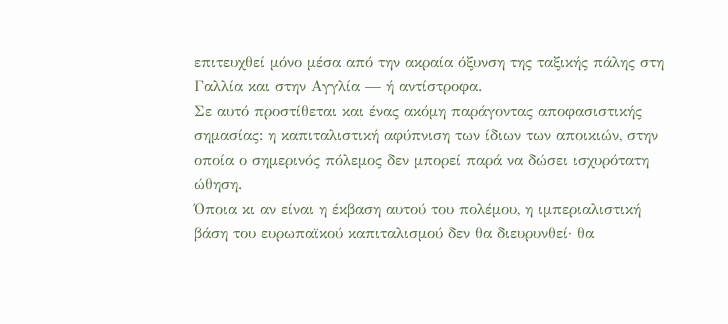επιτευχθεί μόνο μέσα από την ακραία όξυνση της ταξικής πάλης στη Γαλλία και στην Αγγλία — ή αντίστροφα.
Σε αυτό προστίθεται και ένας ακόμη παράγοντας αποφασιστικής σημασίας: η καπιταλιστική αφύπνιση των ίδιων των αποικιών, στην οποία ο σημερινός πόλεμος δεν μπορεί παρά να δώσει ισχυρότατη ώθηση.
Όποια κι αν είναι η έκβαση αυτού του πολέμου, η ιμπεριαλιστική βάση του ευρωπαϊκού καπιταλισμού δεν θα διευρυνθεί· θα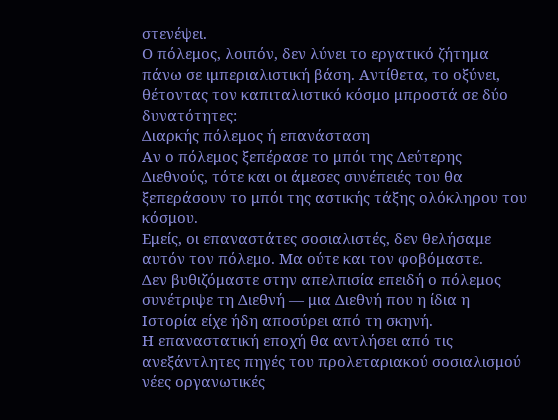στενέψει.
Ο πόλεμος, λοιπόν, δεν λύνει το εργατικό ζήτημα πάνω σε ιμπεριαλιστική βάση. Αντίθετα, το οξύνει, θέτοντας τον καπιταλιστικό κόσμο μπροστά σε δύο δυνατότητες:
Διαρκής πόλεμος ή επανάσταση
Αν ο πόλεμος ξεπέρασε το μπόι της Δεύτερης Διεθνούς, τότε και οι άμεσες συνέπειές του θα ξεπεράσουν το μπόι της αστικής τάξης ολόκληρου του κόσμου.
Εμείς, οι επαναστάτες σοσιαλιστές, δεν θελήσαμε αυτόν τον πόλεμο. Μα ούτε και τον φοβόμαστε.
Δεν βυθιζόμαστε στην απελπισία επειδή ο πόλεμος συνέτριψε τη Διεθνή — μια Διεθνή που η ίδια η Ιστορία είχε ήδη αποσύρει από τη σκηνή.
Η επαναστατική εποχή θα αντλήσει από τις ανεξάντλητες πηγές του προλεταριακού σοσιαλισμού νέες οργανωτικές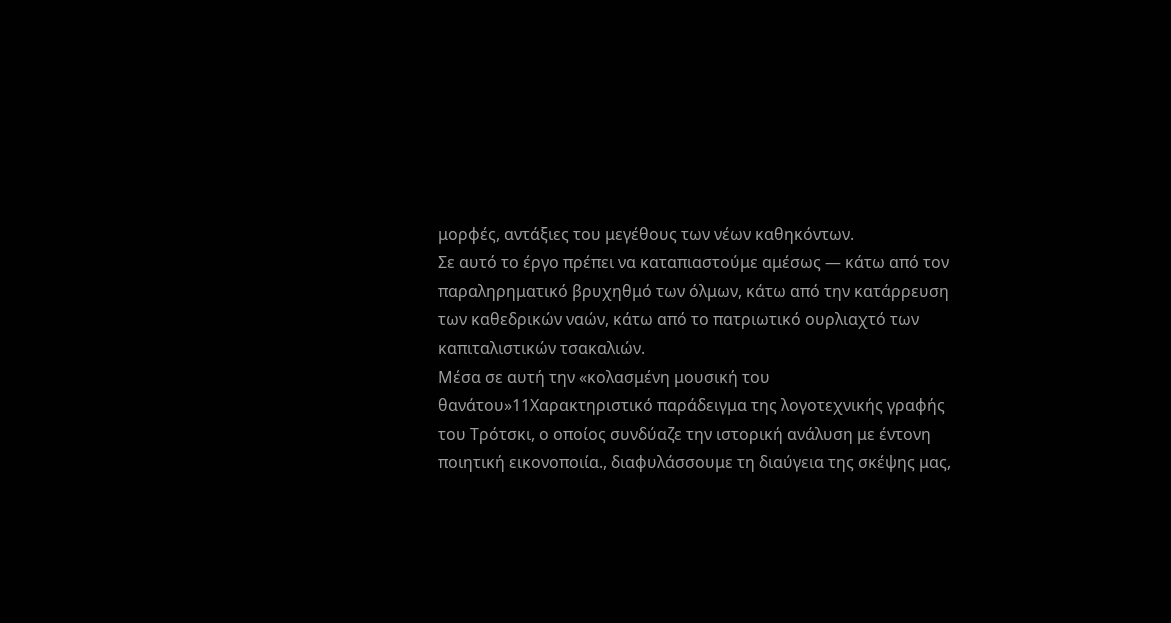μορφές, αντάξιες του μεγέθους των νέων καθηκόντων.
Σε αυτό το έργο πρέπει να καταπιαστούμε αμέσως — κάτω από τον παραληρηματικό βρυχηθμό των όλμων, κάτω από την κατάρρευση των καθεδρικών ναών, κάτω από το πατριωτικό ουρλιαχτό των καπιταλιστικών τσακαλιών.
Μέσα σε αυτή την «κολασμένη μουσική του θανάτου»11Χαρακτηριστικό παράδειγμα της λογοτεχνικής γραφής του Τρότσκι, ο οποίος συνδύαζε την ιστορική ανάλυση με έντονη ποιητική εικονοποιία., διαφυλάσσουμε τη διαύγεια της σκέψης μας,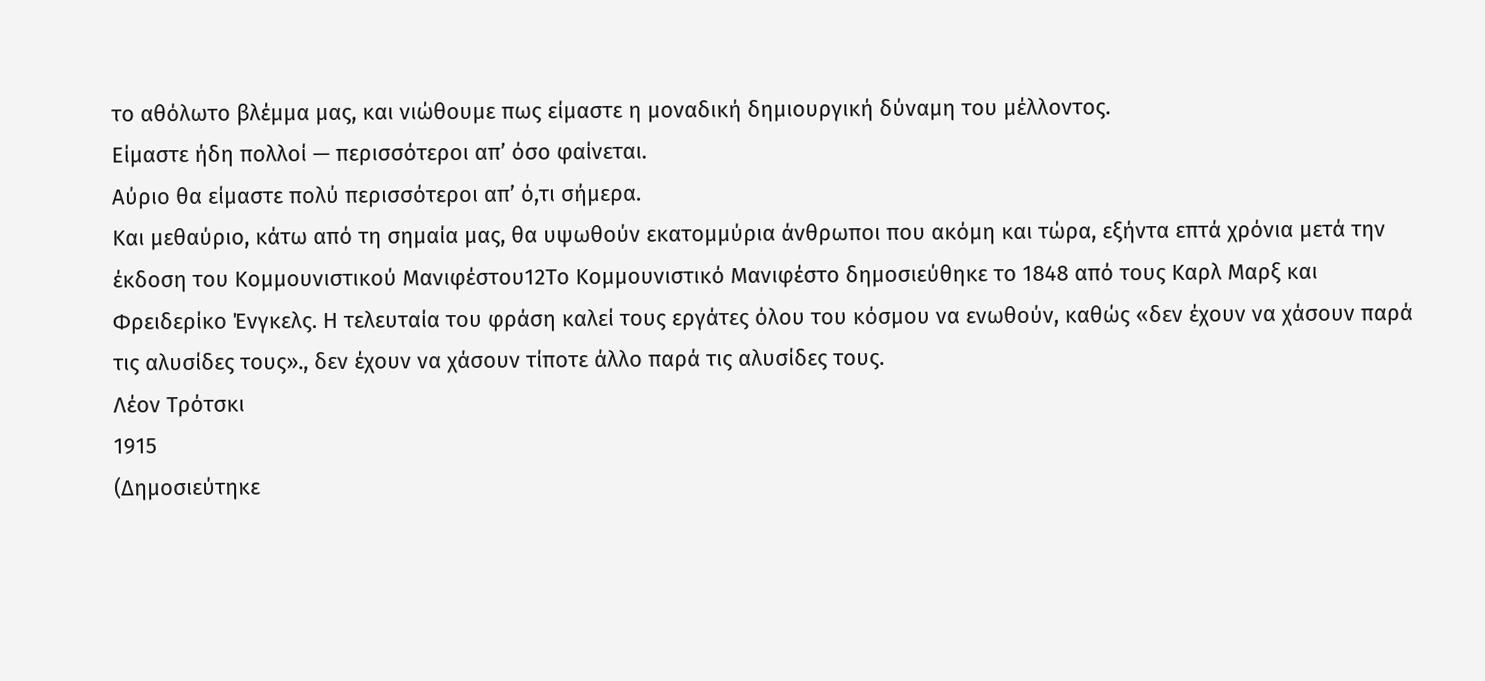το αθόλωτο βλέμμα μας, και νιώθουμε πως είμαστε η μοναδική δημιουργική δύναμη του μέλλοντος.
Είμαστε ήδη πολλοί — περισσότεροι απ’ όσο φαίνεται.
Αύριο θα είμαστε πολύ περισσότεροι απ’ ό,τι σήμερα.
Και μεθαύριο, κάτω από τη σημαία μας, θα υψωθούν εκατομμύρια άνθρωποι που ακόμη και τώρα, εξήντα επτά χρόνια μετά την έκδοση του Κομμουνιστικού Μανιφέστου12Το Κομμουνιστικό Μανιφέστο δημοσιεύθηκε το 1848 από τους Καρλ Μαρξ και Φρειδερίκο Ένγκελς. Η τελευταία του φράση καλεί τους εργάτες όλου του κόσμου να ενωθούν, καθώς «δεν έχουν να χάσουν παρά τις αλυσίδες τους»., δεν έχουν να χάσουν τίποτε άλλο παρά τις αλυσίδες τους.
Λέον Τρότσκι
1915
(Δημοσιεύτηκε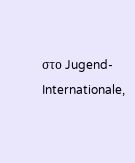στο Jugend-Internationale,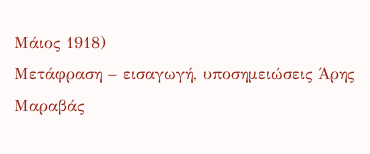Μάιος 1918)
Μετάφραση – εισαγωγή, υποσημειώσεις Άρης Μαραβάς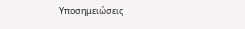Υποσημειώσεις